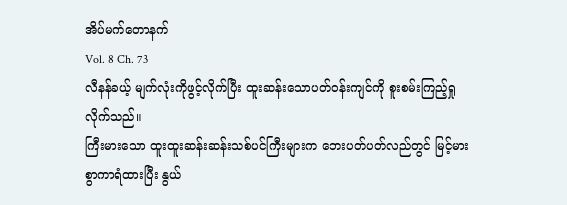အိပ်မက်တောနက်
Vol. 8 Ch. 73
လီနန်ခယ့် မျက်လုံးကိုဖွင့်လိုက်ပြီး ထူးဆန်းသောပတ်ဝန်းကျင်ကို စူးစမ်းကြည့်ရှုလိုက်သည်။
ကြီးမားသော ထူးထူးဆန်းဆန်းသစ်ပင်ကြီးများက ဘေးပတ်ပတ်လည်တွင် မြင့်မားစွာကာရံထားပြီး နွယ်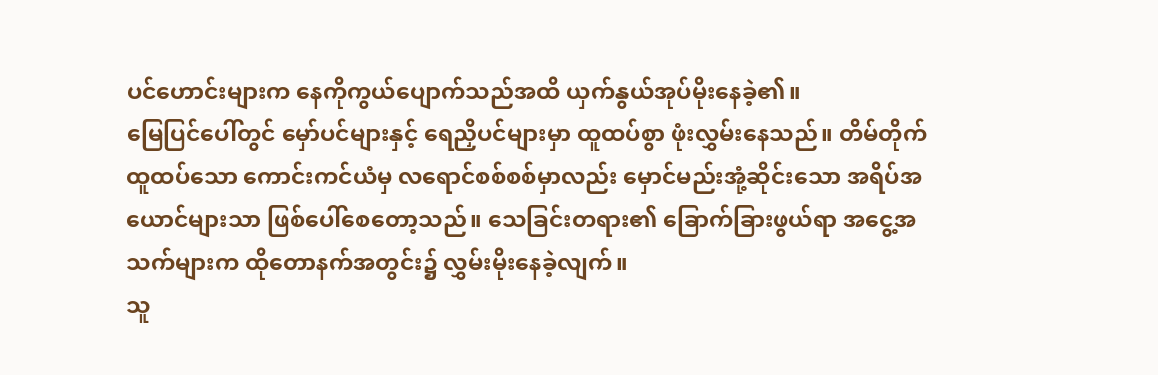ပင်ဟောင်းများက နေကိုကွယ်ပျောက်သည်အထိ ယှက်နွယ်အုပ်မိုးနေခဲ့၏။
မြေပြင်ပေါ်တွင် မှော်ပင်များနှင့် ရေညှိပင်များမှာ ထူထပ်စွာ ဖုံးလွှမ်းနေသည်။ တိမ်တိုက်ထူထပ်သော ကောင်းကင်ယံမှ လရောင်စစ်စစ်မှာလည်း မှောင်မည်းအုံ့ဆိုင်းသော အရိပ်အယောင်များသာ ဖြစ်ပေါ်စေတော့သည်။ သေခြင်းတရား၏ ခြောက်ခြားဖွယ်ရာ အငွေ့အသက်များက ထိုတောနက်အတွင်း၌ လွှမ်းမိုးနေခဲ့လျက်။
သူ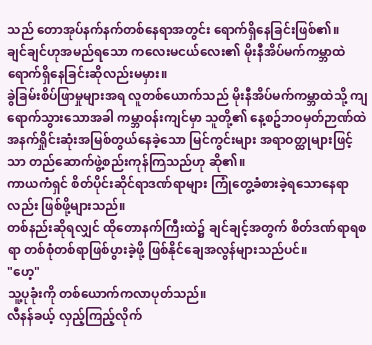သည် တောအုပ်နက်နက်တစ်နေရာအတွင်း ရောက်ရှိနေခြင်းဖြစ်၏။
ချင်ချင်ဟုအမည်ရသော ကလေးမငယ်လေး၏ မိုးနီအိပ်မက်ကမ္ဘာထဲ ရောက်ရှိနေခြင်းဆိုလည်းမမှား။
ခွဲခြမ်းစိပ်ဖြာမှုများအရ လူတစ်ယောက်သည် မိုးနီအိပ်မက်ကမ္ဘာထဲသို့ ကျရောက်သွားသောအခါ ကမ္ဘာဝန်းကျင်မှာ သူတို့၏ နေ့စဥ်ဘဝမှတ်ဉာဏ်ထဲ အနက်ရှိုင်းဆုံးအမြစ်တွယ်နေခဲ့သော မြင်ကွင်းများ အရာဝတ္ထုများဖြင့်သာ တည်ဆောက်ဖွဲ့စည်းကုန်ကြသည်ဟု ဆို၏။
ကာယကံရှင် စိတ်ပိုင်းဆိုင်ရာဒဏ်ရာများ ကြုံတွေ့ခံစားခဲ့ရသောနေရာလည်း ဖြစ်ဖို့များသည်။
တစ်နည်းဆိုရလျှင် ထိုတောနက်ကြီးထဲ၌ ချင်ချင့်အတွက် စိတ်ဒဏ်ရာရစရာ တစ်စုံတစ်ရာဖြစ်ပွားခဲ့ဖို့ ဖြစ်နိုင်ချေအလွန်များသည်ပင်။
"ဟေ့"
သူ့ပုခုံးကို တစ်ယောက်ကလာပုတ်သည်။
လီနန်ခယ့် လှည့်ကြည့်လိုက်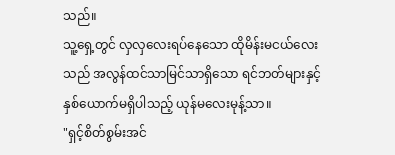သည်။
သူ့ရှေ့တွင် လှလှလေးရပ်နေသော ထိုမိန်းမငယ်လေးသည် အလွန်ထင်သာမြင်သာရှိသော ရင်ဘတ်များနှင့် နှစ်ယောက်မရှိပါသည့် ယုန်မလေးမုန့်သာ။
"ရှင့်စိတ်စွမ်းအင်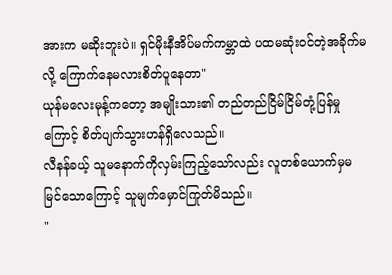အားက မဆိုးဘူးပဲ။ ရှင်မိုးနီအိပ်မက်ကမ္ဘာထဲ ပထမဆုံးဝင်တဲ့အခိုက်မလို့ ကြောက်နေမလားစိတ်ပူနေတာ"
ယုန်မလေးမုန့်ကတော့ အမျိုးသား၏ တည်တည်ငြိမ်ငြိမ်တုံ့ပြန်မှုကြောင့် စိတ်ပျက်သွားဟန်ရှိလေသည်။
လီနန်ခယ့် သူမနောက်ကိုလှမ်းကြည့်သော်လည်း လူတစ်ယောက်မှမမြင်သောကြောင့် သူမျက်မှောင်ကြုတ်မိသည်။
"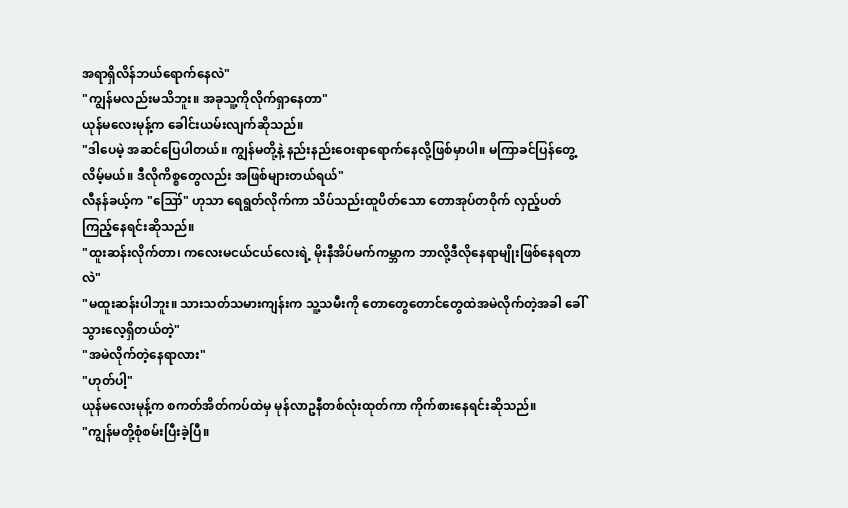အရာရှိလိန်ဘယ်ရောက်နေလဲ"
"ကျွန်မလည်းမသိဘူး။ အခုသူ့ကိုလိုက်ရှာနေတာ"
ယုန်မလေးမုန့်က ခေါင်းယမ်းလျက်ဆိုသည်။
"ဒါပေမဲ့ အဆင်ပြေပါတယ်။ ကျွန်မတို့နဲ့ နည်းနည်းဝေးရာရောက်နေလို့ဖြစ်မှာပါ။ မကြာခင်ပြန်တွေ့လိမ့်မယ်။ ဒီလိုကိစ္စတွေလည်း အဖြစ်များတယ်ရယ်"
လီနန်ခယ့်က "ဪ" ဟုသာ ရေရွတ်လိုက်ကာ သိပ်သည်းထူပိတ်သော တောအုပ်တဝိုက် လှည့်ပတ်ကြည့်နေရင်းဆိုသည်။
"ထူးဆန်းလိုက်တာ၊ ကလေးမငယ်ငယ်လေးရဲ့ မိုးနီအိပ်မက်ကမ္ဘာက ဘာလို့ဒီလိုနေရာမျိုးဖြစ်နေရတာလဲ"
"မထူးဆန်းပါဘူး။ သားသတ်သမားကျန်းက သူ့သမီးကို တောတွေတောင်တွေထဲအမဲလိုက်တဲ့အခါ ခေါ်သွားလေ့ရှိတယ်တဲ့"
"အမဲလိုက်တဲ့နေရာလား"
"ဟုတ်ပါ့"
ယုန်မလေးမုန့်က စကတ်အိတ်ကပ်ထဲမှ မုန်လာဥနီတစ်လုံးထုတ်ကာ ကိုက်စားနေရင်းဆိုသည်။
"ကျွန်မတို့စုံစမ်းပြီးခဲ့ပြီ။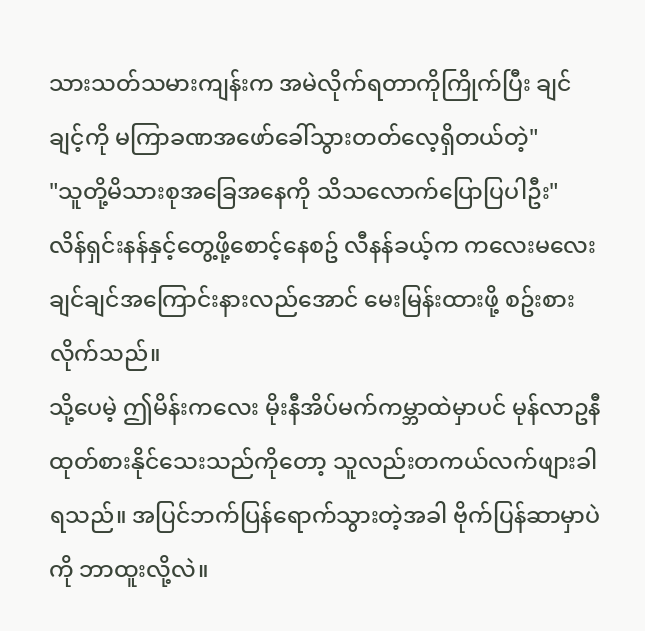သားသတ်သမားကျန်းက အမဲလိုက်ရတာကိုကြိုက်ပြီး ချင်ချင့်ကို မကြာခဏအဖော်ခေါ်သွားတတ်လေ့ရှိတယ်တဲ့"
"သူတို့မိသားစုအခြေအနေကို သိသလောက်ပြောပြပါဦး"
လိန်ရှင်းနန်နှင့်တွေ့ဖို့စောင့်နေစဥ် လီနန်ခယ့်က ကလေးမလေးချင်ချင်အကြောင်းနားလည်အောင် မေးမြန်းထားဖို့ စဥ်းစားလိုက်သည်။
သို့ပေမဲ့ ဤမိန်းကလေး မိုးနီအိပ်မက်ကမ္ဘာထဲမှာပင် မုန်လာဥနီထုတ်စားနိုင်သေးသည်ကိုတော့ သူလည်းတကယ်လက်ဖျားခါရသည်။ အပြင်ဘက်ပြန်ရောက်သွားတဲ့အခါ ဗိုက်ပြန်ဆာမှာပဲကို ဘာထူးလို့လဲ။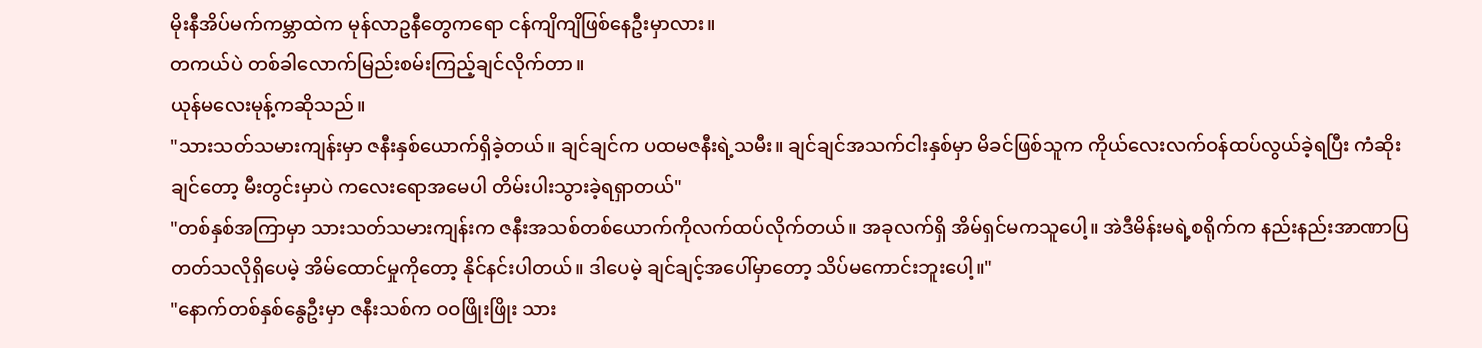မိုးနီအိပ်မက်ကမ္ဘာထဲက မုန်လာဥနီတွေကရော ငန်ကျိကျိဖြစ်နေဦးမှာလား။
တကယ်ပဲ တစ်ခါလောက်မြည်းစမ်းကြည့်ချင်လိုက်တာ။
ယုန်မလေးမုန့်ကဆိုသည်။
"သားသတ်သမားကျန်းမှာ ဇနီးနှစ်ယောက်ရှိခဲ့တယ်။ ချင်ချင်က ပထမဇနီးရဲ့သမီး။ ချင်ချင်အသက်ငါးနှစ်မှာ မိခင်ဖြစ်သူက ကိုယ်လေးလက်ဝန်ထပ်လွယ်ခဲ့ရပြီး ကံဆိုးချင်တော့ မီးတွင်းမှာပဲ ကလေးရောအမေပါ တိမ်းပါးသွားခဲ့ရရှာတယ်"
"တစ်နှစ်အကြာမှာ သားသတ်သမားကျန်းက ဇနီးအသစ်တစ်ယောက်ကိုလက်ထပ်လိုက်တယ်။ အခုလက်ရှိ အိမ်ရှင်မကသူပေါ့။ အဲဒီမိန်းမရဲ့စရိုက်က နည်းနည်းအာဏာပြတတ်သလိုရှိပေမဲ့ အိမ်ထောင်မှုကိုတော့ နိုင်နင်းပါတယ်။ ဒါပေမဲ့ ချင်ချင့်အပေါ်မှာတော့ သိပ်မကောင်းဘူးပေါ့။"
"နောက်တစ်နှစ်နွေဦးမှာ ဇနီးသစ်က ဝဝဖြိုးဖြိုး သား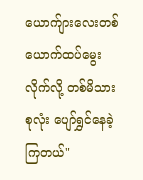ယောက်ျားလေးတစ်ယောက်ထပ်မွေးလိုက်လို့ တစ်မိသားစုလုံး ပျော်ရွှင်နေခဲ့ကြတယ်"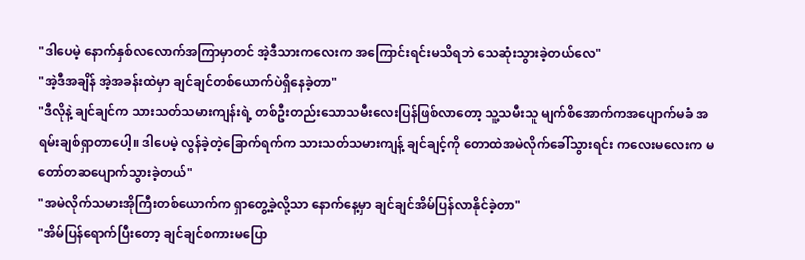"ဒါပေမဲ့ နောက်နှစ်လလောက်အကြာမှာတင် အဲ့ဒီသားကလေးက အကြောင်းရင်းမသိရဘဲ သေဆုံးသွားခဲ့တယ်လေ"
"အဲ့ဒီအချိန် အဲ့အခန်းထဲမှာ ချင်ချင်တစ်ယောက်ပဲရှိနေခဲ့တာ"
"ဒီလိုနဲ့ ချင်ချင်က သားသတ်သမားကျန်းရဲ့ တစ်ဦးတည်းသောသမီးလေးပြန်ဖြစ်လာတော့ သူ့သမီးသူ မျက်စိအောက်ကအပျောက်မခံ အရမ်းချစ်ရှာတာပေါ့။ ဒါပေမဲ့ လွန်ခဲ့တဲ့ခြောက်ရက်က သားသတ်သမားကျန့် ချင်ချင့်ကို တောထဲအမဲလိုက်ခေါ်သွားရင်း ကလေးမလေးက မတော်တဆပျောက်သွားခဲ့တယ်"
"အမဲလိုက်သမားအိုကြီးတစ်ယောက်က ရှာတွေ့ခဲ့လို့သာ နောက်နေ့မှာ ချင်ချင်အိမ်ပြန်လာနိုင်ခဲ့တာ"
"အိမ်ပြန်ရောက်ပြီးတော့ ချင်ချင်စကားမပြော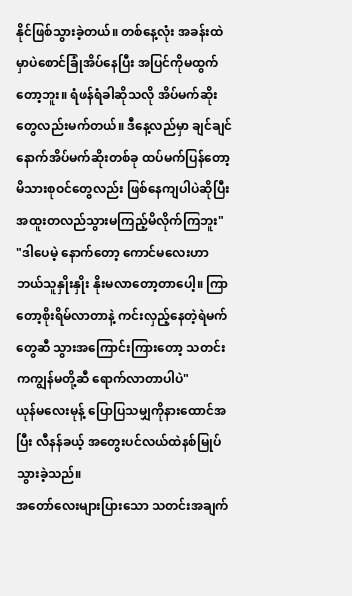နိုင်ဖြစ်သွားခဲ့တယ်။ တစ်နေ့လုံး အခန်းထဲမှာပဲစောင်ခြုံအိပ်နေပြီး အပြင်ကိုမထွက်တော့ဘူး။ ရံဖန်ရံခါဆိုသလို အိပ်မက်ဆိုးတွေလည်းမက်တယ်။ ဒီနေ့လည်မှာ ချင်ချင်နောက်အိပ်မက်ဆိုးတစ်ခု ထပ်မက်ပြန်တော့ မိသားစုဝင်တွေလည်း ဖြစ်နေကျပါပဲဆိုပြီး အထူးတလည်သွားမကြည့်မိလိုက်ကြဘူး"
"ဒါပေမဲ့ နောက်တော့ ကောင်မလေးဟာ ဘယ်သူနှိုးနှိုး နိုးမလာတော့တာပေါ့။ ကြာတော့စိုးရိမ်လာတာနဲ့ ကင်းလှည့်နေတဲ့ရဲမက်တွေဆီ သွားအကြောင်းကြားတော့ သတင်းကကျွန်မတို့ဆီ ရောက်လာတာပါပဲ"
ယုန်မလေးမုန့် ပြောပြသမျှကိုနားထောင်အပြီး လီနန်ခယ့် အတွေးပင်လယ်ထဲနစ်မြုပ်သွားခဲ့သည်။
အတော်လေးများပြားသော သတင်းအချက်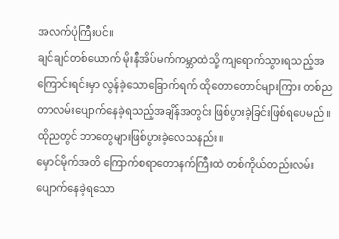အလက်ပုံကြီးပင်။
ချင်ချင်တစ်ယောက် မိုးနီအိပ်မက်ကမ္ဘာထဲသို့ ကျရောက်သွားရသည့်အကြောင်းရင်းမှာ လွန်ခဲ့သောခြောက်ရက် ထိုတောတောင်များကြား တစ်ညတာလမ်းပျောက်နေခဲ့ရသည့်အချိန်အတွင်း ဖြစ်ပွားခဲ့ခြင်းဖြစ်ရပေမည်။
ထိုညတွင် ဘာတွေများဖြစ်ပွားခဲ့လေသနည်း။
မှောင်မိုက်အတိ ကြောက်စရာတောနက်ကြီးထဲ တစ်ကိုယ်တည်းလမ်းပျောက်နေခဲ့ရသော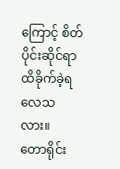ကြောင့် စိတ်ပိုင်းဆိုင်ရာထိခိုက်ခဲ့ရလေသလား။
တောရိုင်း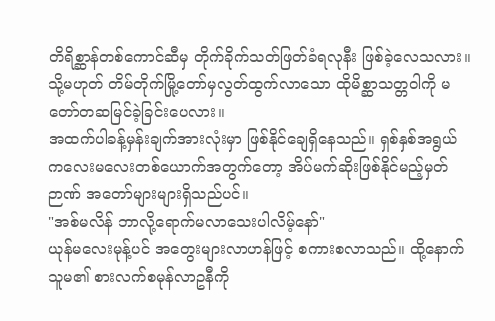တိရိစ္ဆာန်တစ်ကောင်ဆီမှ တိုက်ခိုက်သတ်ဖြတ်ခံရလုနီး ဖြစ်ခဲ့လေသလား။
သို့မဟုတ် တိမ်တိုက်မြို့တော်မှလွတ်ထွက်လာသော ထိုမိစ္ဆာသတ္တဝါကို မတော်တဆမြင်ခဲ့ခြင်းပေလား။
အထက်ပါခန့်မှန်းချက်အားလုံးမှာ ဖြစ်နိုင်ချေရှိနေသည်။ ရှစ်နှစ်အရွယ် ကလေးမလေးတစ်ယောက်အတွက်တော့ အိပ်မက်ဆိုးဖြစ်နိုင်မည့်မှတ်ဉာဏ် အတော်များများရှိသည်ပင်။
"အစ်မလိန် ဘာလို့ရောက်မလာသေးပါလိမ့်နော်"
ယုန်မလေးမုန့်ပင် အတွေးများလာဟန်ဖြင့် စကားစလာသည်။ ထို့နောက် သူမ၏ စားလက်စမုန်လာဥနီကို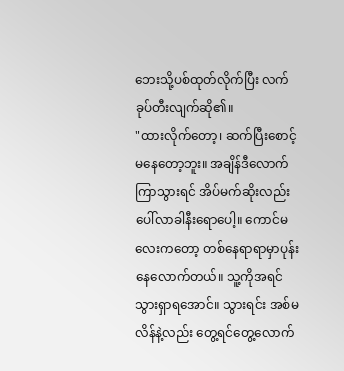ဘေးသို့ပစ်ထုတ်လိုက်ပြီး လက်ခုပ်တီးလျက်ဆို၏။
"ထားလိုက်တော့၊ ဆက်ပြီးစောင့်မနေတော့ဘူး။ အချိန်ဒီလောက်ကြာသွားရင် အိပ်မက်ဆိုးလည်း ပေါ်လာခါနီးရောပေါ့။ ကောင်မလေးကတော့ တစ်နေရာရာမှာပုန်းနေလောက်တယ်။ သူ့ကိုအရင်သွားရှာရအောင်။ သွားရင်း အစ်မလိန်နဲ့လည်း တွေ့ရင်တွေ့လောက်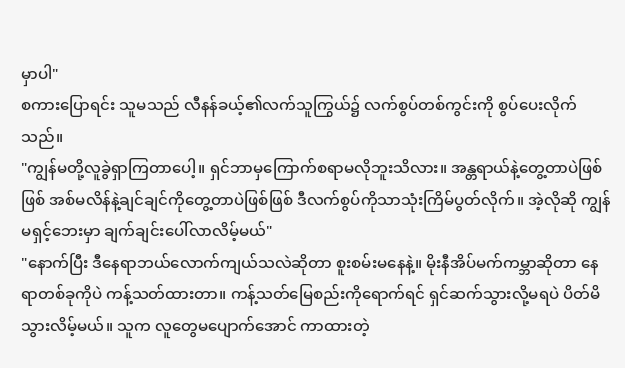မှာပါ"
စကားပြောရင်း သူမသည် လီနန်ခယ့်၏လက်သူကြွယ်၌ လက်စွပ်တစ်ကွင်းကို စွပ်ပေးလိုက်သည်။
"ကျွန်မတို့လူခွဲရှာကြတာပေါ့။ ရှင်ဘာမှကြောက်စရာမလိုဘူးသိလား။ အန္တရာယ်နဲ့တွေ့တာပဲဖြစ်ဖြစ် အစ်မလိန်နဲ့ချင်ချင်ကိုတွေ့တာပဲဖြစ်ဖြစ် ဒီလက်စွပ်ကိုသာသုံးကြိမ်ပွတ်လိုက်။ အဲ့လိုဆို ကျွန်မရှင့်ဘေးမှာ ချက်ချင်းပေါ်လာလိမ့်မယ်"
"နောက်ပြီး ဒီနေရာဘယ်လောက်ကျယ်သလဲဆိုတာ စူးစမ်းမနေနဲ့။ မိုးနီအိပ်မက်ကမ္ဘာဆိုတာ နေရာတစ်ခုကိုပဲ ကန့်သတ်ထားတာ။ ကန့်သတ်မြေစည်းကိုရောက်ရင် ရှင်ဆက်သွားလို့မရပဲ ပိတ်မိသွားလိမ့်မယ်။ သူက လူတွေမပျောက်အောင် ကာထားတဲ့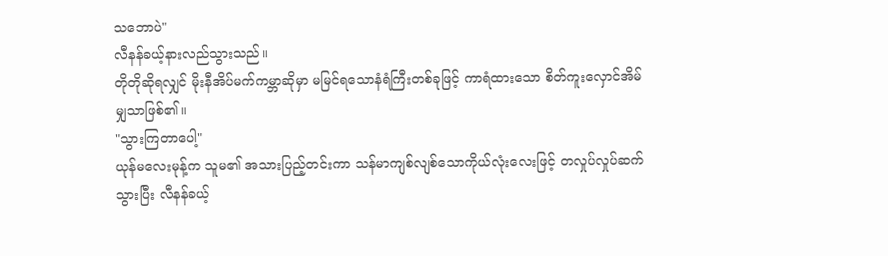သဘောပဲ"
လီနန်ခယ့်နားလည်သွားသည်။
တိုတိုဆိုရလျှင် မိုးနီအိပ်မက်ကမ္ဘာဆိုမှာ မမြင်ရသောနံရံကြီးတစ်ခုဖြင့် ကာရံထားသော စိတ်ကူးလှောင်အိမ်မျှသာဖြစ်၏။
"သွားကြတာပေါ့"
ယုန်မလေးမုန့်က သူမ၏ အသားပြည့်တင်းကာ သန်မာကျစ်လျစ်သောကိုယ်လုံးလေးဖြင့် တလှုပ်လှုပ်ဆက်သွားပြီး လီနန်ခယ့်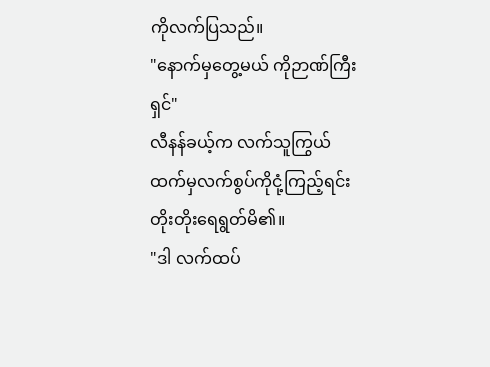ကိုလက်ပြသည်။
"နောက်မှတွေ့မယ် ကိုဉာဏ်ကြီးရှင်"
လီနန်ခယ့်က လက်သူကြွယ်ထက်မှလက်စွပ်ကိုငုံ့ကြည့်ရင်း တိုးတိုးရေရွတ်မိ၏။
"ဒါ လက်ထပ်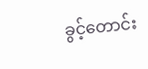ခွင့်တောင်း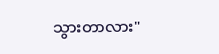သွားတာလား"